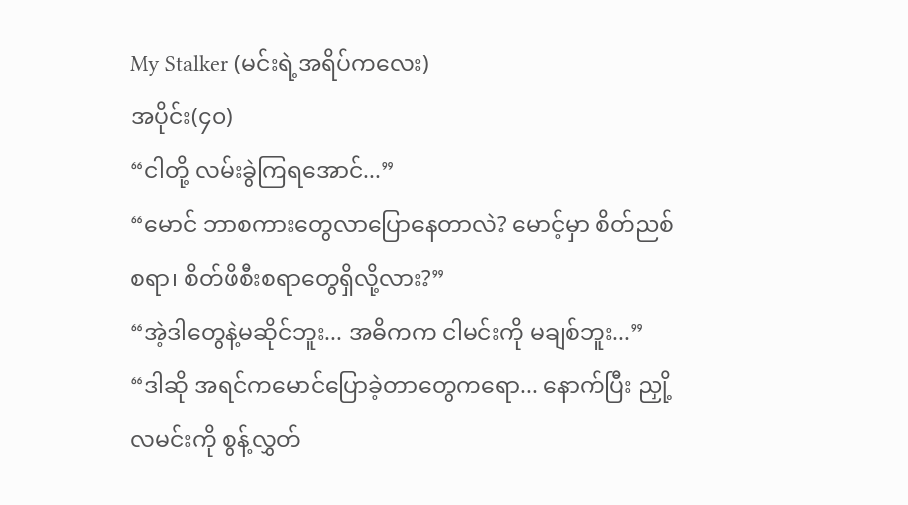My Stalker (မင်းရဲ့အရိပ်ကလေး)
အပိုင်း(၄၀)
“ငါတို့ လမ်းခွဲကြရအောင်...”
“မောင် ဘာစကားတွေလာပြောနေတာလဲ? မောင့်မှာ စိတ်ညစ်စရာ၊ စိတ်ဖိစီးစရာတွေရှိလို့လား?”
“အဲ့ဒါတွေနဲ့မဆိုင်ဘူး... အဓိကက ငါမင်းကို မချစ်ဘူး...”
“ဒါဆို အရင်ကမောင်ပြောခဲ့တာတွေကရော... နောက်ပြီး ညှို့လမင်းကို စွန့်လွှတ်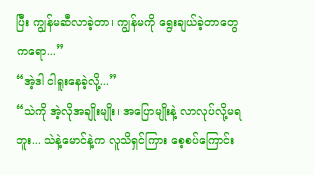ပြီး ကျွန်မဆီလာခဲ့တာ၊ ကျွန်မကို ရွေးချယ်ခဲ့တာတွေကရော...”
“အဲ့ဒါ ငါရူးနေခဲ့လို့...”
“သဲကို အဲ့လိုအချိုးမျိုး၊ အပြောမျိုးနဲ့ လာလုပ်လို့မရဘူး... သဲနဲ့မောင်နဲ့က လူသိရှင်ကြား စေ့စပ်ကြောင်း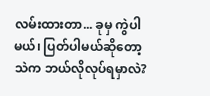လမ်းထားတာ... ခုမှ ကွဲပါမယ်၊ ပြတ်ပါမယ်ဆိုတော့ သဲက ဘယ်လိုလုပ်ရမှာလဲ?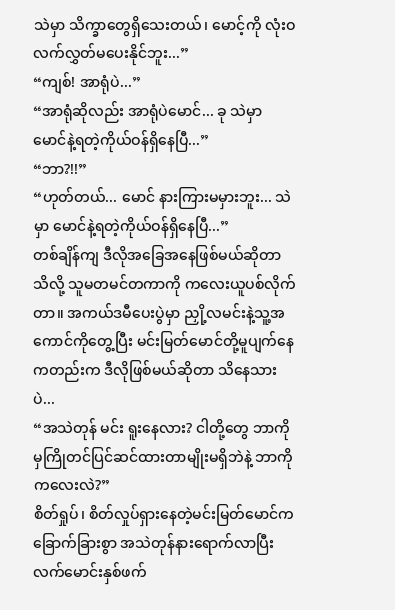သဲမှာ သိက္ခာတွေရှိသေးတယ်၊ မောင့်ကို လုံးဝလက်လွှတ်မပေးနိုင်ဘူး...”
“ကျစ်! အာရုံပဲ...”
“အာရုံဆိုလည်း အာရုံပဲမောင်... ခု သဲမှာ မောင်နဲ့ရတဲ့ကိုယ်ဝန်ရှိနေပြီ...”
“ဘာ?!!”
“ဟုတ်တယ်... မောင် နားကြားမမှားဘူး... သဲမှာ မောင်နဲ့ရတဲ့ကိုယ်ဝန်ရှိနေပြီ...”
တစ်ချိန်ကျ ဒီလိုအခြေအနေဖြစ်မယ်ဆိုတာသိလို့ သူမတမင်တကာကို ကလေးယူပစ်လိုက်တာ။ အကယ်ဒမီပေးပွဲမှာ ညှို့လမင်းနဲ့သူ့အကောင်ကိုတွေ့ပြီး မင်းမြတ်မောင်တို့မူပျက်နေကတည်းက ဒီလိုဖြစ်မယ်ဆိုတာ သိနေသားပဲ...
“အသဲတုန် မင်း ရူးနေလား? ငါတို့တွေ ဘာကိုမှကြိုတင်ပြင်ဆင်ထားတာမျိုးမရှိဘဲနဲ့ ဘာကိုကလေးလဲ?”
စိတ်ရှုပ်၊ စိတ်လှုပ်ရှားနေတဲ့မင်းမြတ်မောင်က ခြောက်ခြားစွာ အသဲတုန်နားရောက်လာပြီး လက်မောင်းနှစ်ဖက်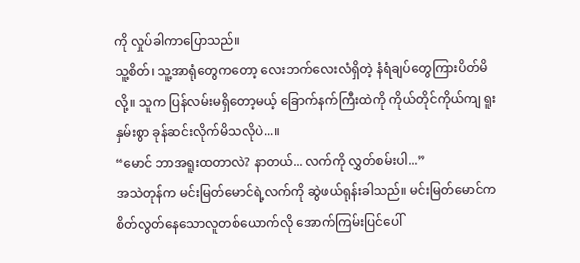ကို လှုပ်ခါကာပြောသည်။
သူ့စိတ်၊ သူ့အာရုံတွေကတော့ လေးဘက်လေးလံရှိတဲ့ နံရံချပ်တွေကြားပိတ်မိလို့။ သူက ပြန်လမ်းမရှိတော့မယ့် ခြောက်နက်ကြီးထဲကို ကိုယ်တိုင်ကိုယ်ကျ ရူးနှမ်းစွာ ခုန်ဆင်းလိုက်မိသလိုပဲ...။
“မောင် ဘာအရူးထတာလဲ? နာတယ်... လက်ကို လွှတ်စမ်းပါ...”
အသဲတုန်က မင်းမြတ်မောင်ရဲ့လက်ကို ဆွဲဖယ်ရုန်းခါသည်။ မင်းမြတ်မောင်က စိတ်လွတ်နေသောလူတစ်ယောက်လို အောက်ကြမ်းပြင်ပေါ်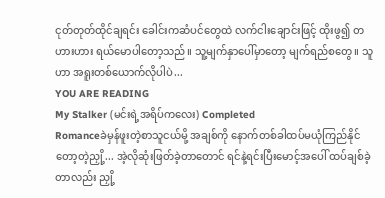ငုတ်တုတ်ထိုင်ချရင်း ခေါင်းကဆံပင်တွေထဲ လက်ငါးချောင်းဖြင့် ထိုးဖွ၍ တဟားဟား ရယ်မောပါတော့သည်။ သူ့မျက်နှာပေါ်မှာတော့ မျက်ရည်စတွေ။ သူဟာ အရူးတစ်ယောက်လိုပါပဲ...
YOU ARE READING
My Stalker (မင်းရဲ့အရိပ်ကလေး) Completed
Romanceခဲမှန်ဖူးတဲ့စာသူငယ်မို့ အချစ်ကို နောက်တစ်ခါထပ်မယုံကြည်နိုင်တော့တဲ့ညှို့... အဲ့လိုဆုံးဖြတ်ခဲ့တာတောင် ရင်နဲ့ရင်းပြီးမောင့်အပေါ် ထပ်ချစ်ခဲ့တာလည်း ညှို့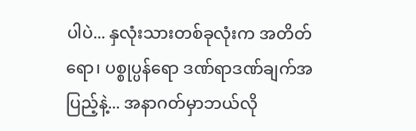ပါပဲ... နှလုံးသားတစ်ခုလုံးက အတိတ်ရော၊ ပစ္စုပ္ပန်ရော ဒဏ်ရာဒဏ်ချက်အပြည့်နဲ့... အနာဂတ်မှာဘယ်လို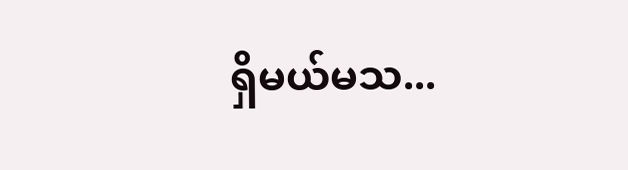ရှိမယ်မသ...